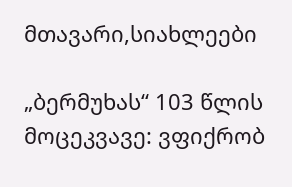მთავარი,სიახლეები

„ბერმუხას“ 103 წლის მოცეკვავე: ვფიქრობ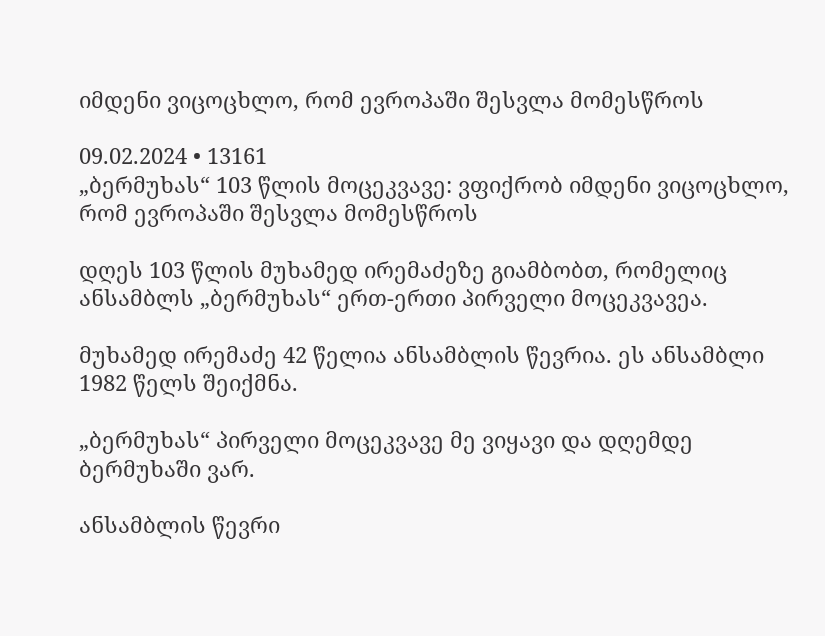იმდენი ვიცოცხლო, რომ ევროპაში შესვლა მომესწროს

09.02.2024 • 13161
„ბერმუხას“ 103 წლის მოცეკვავე: ვფიქრობ იმდენი ვიცოცხლო, რომ ევროპაში შესვლა მომესწროს

დღეს 103 წლის მუხამედ ირემაძეზე გიამბობთ, რომელიც ანსამბლს „ბერმუხას“ ერთ-ერთი პირველი მოცეკვავეა.

მუხამედ ირემაძე 42 წელია ანსამბლის წევრია. ეს ანსამბლი 1982 წელს შეიქმნა.

„ბერმუხას“ პირველი მოცეკვავე მე ვიყავი და დღემდე ბერმუხაში ვარ.

ანსამბლის წევრი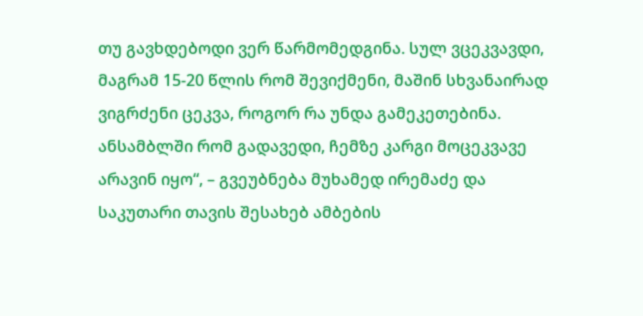თუ გავხდებოდი ვერ წარმომედგინა. სულ ვცეკვავდი, მაგრამ 15-20 წლის რომ შევიქმენი, მაშინ სხვანაირად ვიგრძენი ცეკვა, როგორ რა უნდა გამეკეთებინა. ანსამბლში რომ გადავედი, ჩემზე კარგი მოცეკვავე არავინ იყო“, – გვეუბნება მუხამედ ირემაძე და საკუთარი თავის შესახებ ამბების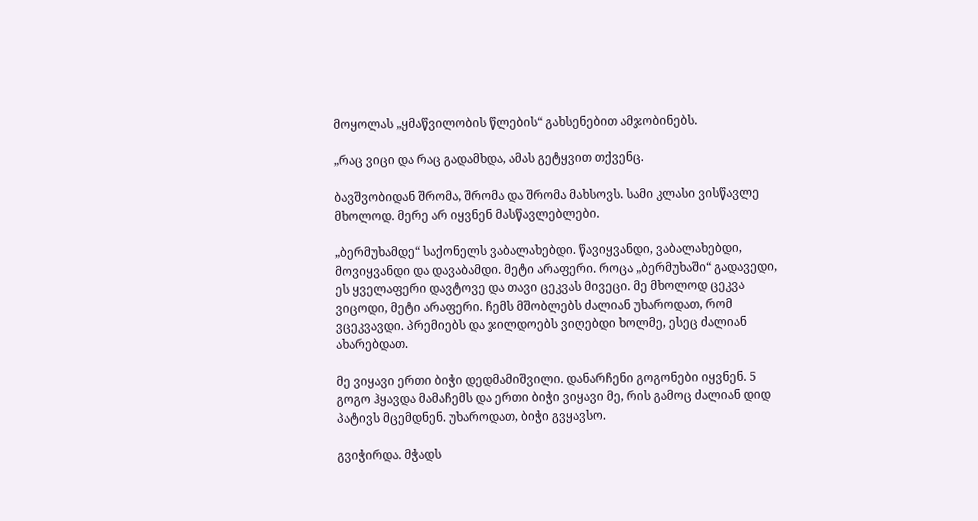მოყოლას „ყმაწვილობის წლების“ გახსენებით ამჯობინებს.

„რაც ვიცი და რაც გადამხდა, ამას გეტყვით თქვენც.

ბავშვობიდან შრომა, შრომა და შრომა მახსოვს. სამი კლასი ვისწავლე მხოლოდ. მერე არ იყვნენ მასწავლებლები.

„ბერმუხამდე“ საქონელს ვაბალახებდი. წავიყვანდი, ვაბალახებდი, მოვიყვანდი და დავაბამდი. მეტი არაფერი. როცა „ბერმუხაში“ გადავედი, ეს ყველაფერი დავტოვე და თავი ცეკვას მივეცი. მე მხოლოდ ცეკვა ვიცოდი, მეტი არაფერი. ჩემს მშობლებს ძალიან უხაროდათ, რომ ვცეკვავდი. პრემიებს და ჯილდოებს ვიღებდი ხოლმე, ესეც ძალიან ახარებდათ.

მე ვიყავი ერთი ბიჭი დედმამიშვილი. დანარჩენი გოგონები იყვნენ. 5 გოგო ჰყავდა მამაჩემს და ერთი ბიჭი ვიყავი მე, რის გამოც ძალიან დიდ პატივს მცემდნენ. უხაროდათ, ბიჭი გვყავსო.

გვიჭირდა. მჭადს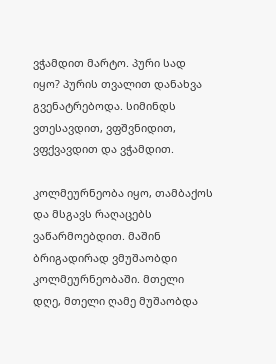ვჭამდით მარტო. პური სად იყო? პურის თვალით დანახვა გვენატრებოდა. სიმინდს ვთესავდით, ვფშვნიდით, ვფქვავდით და ვჭამდით.

კოლმეურნეობა იყო, თამბაქოს და მსგავს რაღაცებს ვაწარმოებდით. მაშინ ბრიგადირად ვმუშაობდი კოლმეურნეობაში. მთელი დღე, მთელი ღამე მუშაობდა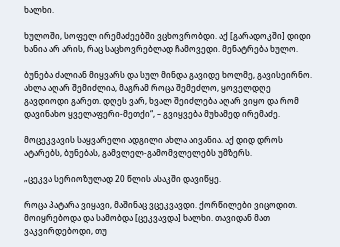ხალხი.

ხულოში, სოფელ ირემაძეებში ვცხოვრობდი. აქ [გარადოკში] დიდი ხანია არ არის, რაც საცხოვრებლად ჩამოვედი. მენატრება ხულო.

ბუნება ძალიან მიყვარს და სულ მინდა გავიდე ხოლმე, გავისეირნო. ახლა აღარ შემიძლია, მაგრამ როცა შემეძლო, ყოველდღე გავდიოდი გარეთ. დღეს ვარ, ხვალ შეიძლება აღარ ვიყო და რომ დავინახო ყველაფერი-მეთქი“, – გვიყვება მუხამედ ირემაძე.

მოცეკვავის საყვარელი ადგილი ახლა აივანია. აქ დიდ დროს ატარებს, ბუნებას, გამვლელ-გამომვლელებს უმზერს.

„ცეკვა სერიოზულად 20 წლის ასაკში დავიწყე.

როცა პატარა ვიყავი, მაშინაც ვცეკვავდი. ქორწილები ვიცოდით. მოიყრებოდა და სამობდა [ცეკვავდა] ხალხი. თავიდან მათ ვაკვირდებოდი, თუ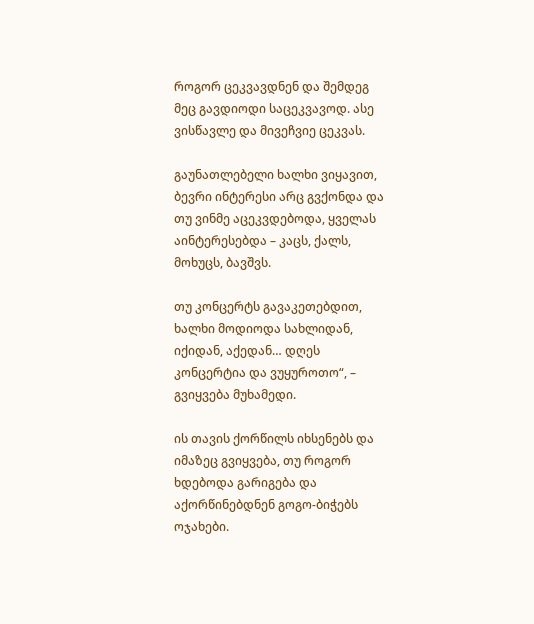როგორ ცეკვავდნენ და შემდეგ მეც გავდიოდი საცეკვავოდ. ასე ვისწავლე და მივეჩვიე ცეკვას.

გაუნათლებელი ხალხი ვიყავით, ბევრი ინტერესი არც გვქონდა და თუ ვინმე აცეკვდებოდა, ყველას აინტერესებდა – კაცს, ქალს, მოხუცს, ბავშვს.

თუ კონცერტს გავაკეთებდით, ხალხი მოდიოდა სახლიდან, იქიდან, აქედან… დღეს კონცერტია და ვუყუროთო“, – გვიყვება მუხამედი.

ის თავის ქორწილს იხსენებს და იმაზეც გვიყვება, თუ როგორ ხდებოდა გარიგება და აქორწინებდნენ გოგო-ბიჭებს ოჯახები.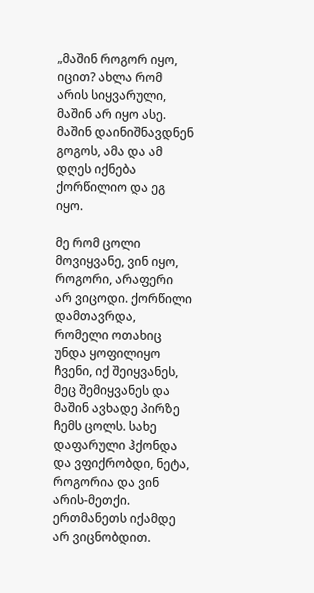„მაშინ როგორ იყო, იცით? ახლა რომ არის სიყვარული, მაშინ არ იყო ასე. მაშინ დაინიშნავდნენ გოგოს, ამა და ამ დღეს იქნება ქორწილიო და ეგ იყო.

მე რომ ცოლი მოვიყვანე, ვინ იყო, როგორი, არაფერი არ ვიცოდი. ქორწილი დამთავრდა, რომელი ოთახიც უნდა ყოფილიყო ჩვენი, იქ შეიყვანეს, მეც შემიყვანეს და მაშინ ავხადე პირზე ჩემს ცოლს. სახე დაფარული ჰქონდა და ვფიქრობდი, ნეტა, როგორია და ვინ არის-მეთქი. ერთმანეთს იქამდე არ ვიცნობდით.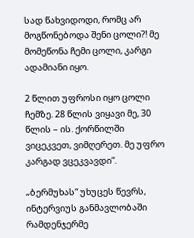სად წახვიდოდი, რომც არ მოგწონებოდა შენი ცოლი?! მე მომეწონა ჩემი ცოლი, კარგი ადამიანი იყო.

2 წლით უფროსი იყო ცოლი ჩემზე. 28 წლის ვიყავი მე, 30 წლის – ის. ქორწილში ვიცეკვეთ, ვიმღერეთ. მე უფრო კარგად ვცეკვავდი“.

„ბერმუხას“ უხუცეს წევრს, ინტერვიუს განმავლობაში რამდენჯერმე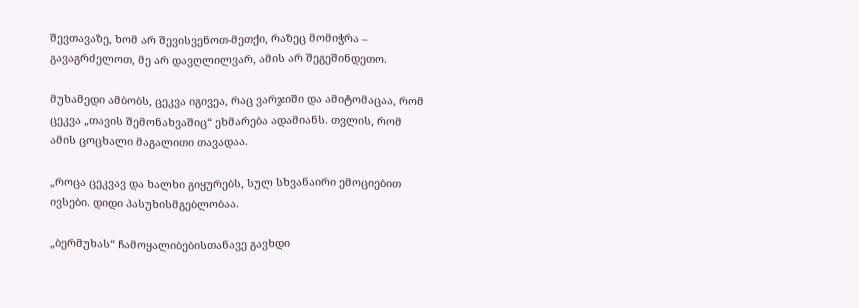შევთავაზე, ხომ არ შევისვენოთ-მეთქი, რაზეც მომიჭრა – გავაგრძელოთ, მე არ დავღლილვარ, ამის არ შეგეშინდეთო.

მუხამედი ამბობს, ცეკვა იგივეა, რაც ვარჯიში და ამიტომაცაა, რომ ცეკვა „თავის შემონახვაშიც“ ეხმარება ადამიანს. თვლის, რომ ამის ცოცხალი მაგალითი თავადაა.

„როცა ცეკვავ და ხალხი გიყურებს, სულ სხვანაირი ემოციებით ივსები. დიდი პასუხისმგებლობაა.

„ბერმუხას“ ჩამოყალიბებისთანავე გავხდი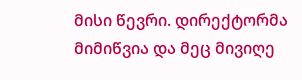მისი წევრი. დირექტორმა მიმიწვია და მეც მივიღე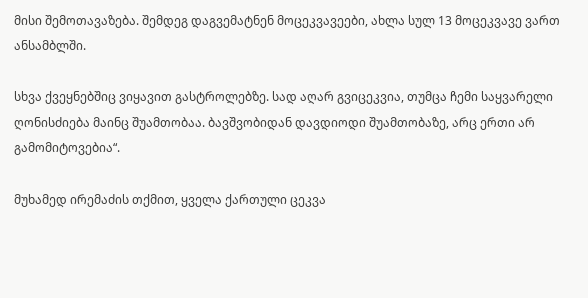მისი შემოთავაზება. შემდეგ დაგვემატნენ მოცეკვავეები, ახლა სულ 13 მოცეკვავე ვართ ანსამბლში.

სხვა ქვეყნებშიც ვიყავით გასტროლებზე. სად აღარ გვიცეკვია, თუმცა ჩემი საყვარელი ღონისძიება მაინც შუამთობაა. ბავშვობიდან დავდიოდი შუამთობაზე, არც ერთი არ გამომიტოვებია“.

მუხამედ ირემაძის თქმით, ყველა ქართული ცეკვა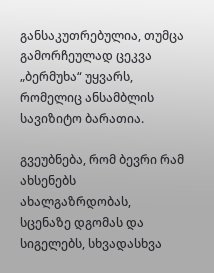განსაკუთრებულია, თუმცა გამორჩეულად ცეკვა „ბერმუხა“ უყვარს, რომელიც ანსამბლის სავიზიტო ბარათია.

გვეუბნება, რომ ბევრი რამ ახსენებს ახალგაზრდობას, სცენაზე დგომას და სიგელებს, სხვადასხვა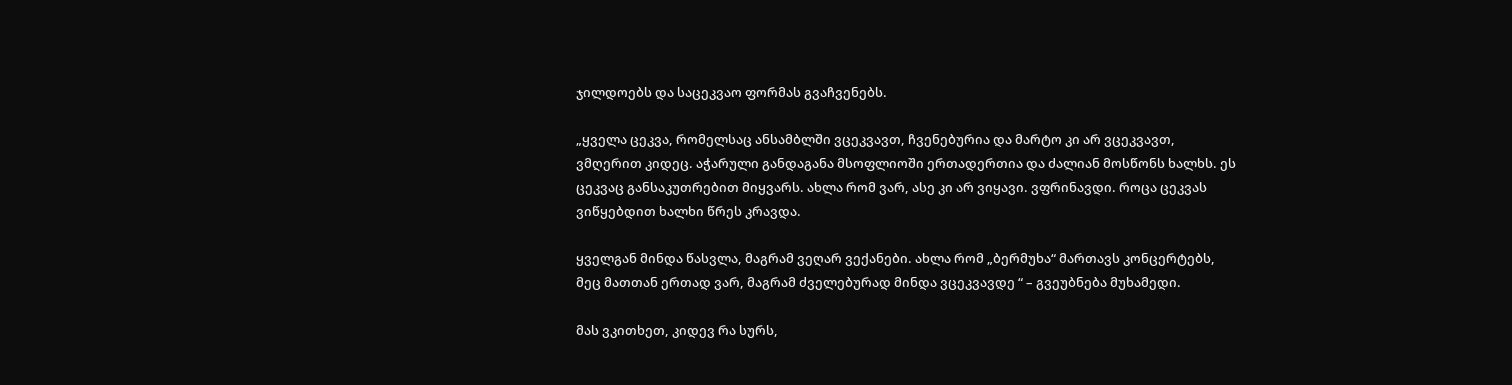ჯილდოებს და საცეკვაო ფორმას გვაჩვენებს.

„ყველა ცეკვა, რომელსაც ანსამბლში ვცეკვავთ, ჩვენებურია და მარტო კი არ ვცეკვავთ, ვმღერით კიდეც. აჭარული განდაგანა მსოფლიოში ერთადერთია და ძალიან მოსწონს ხალხს. ეს ცეკვაც განსაკუთრებით მიყვარს. ახლა რომ ვარ, ასე კი არ ვიყავი. ვფრინავდი. როცა ცეკვას ვიწყებდით ხალხი წრეს კრავდა.

ყველგან მინდა წასვლა, მაგრამ ვეღარ ვექანები. ახლა რომ „ბერმუხა“ მართავს კონცერტებს, მეც მათთან ერთად ვარ, მაგრამ ძველებურად მინდა ვცეკვავდე “ – გვეუბნება მუხამედი.

მას ვკითხეთ, კიდევ რა სურს,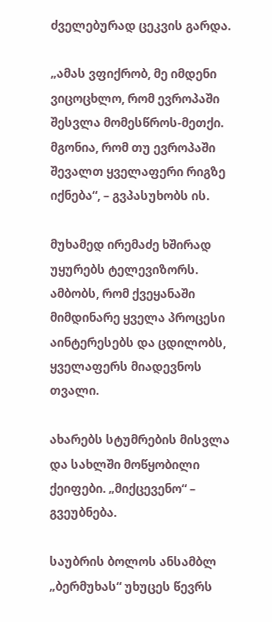ძველებურად ცეკვის გარდა.

„ამას ვფიქრობ, მე იმდენი ვიცოცხლო, რომ ევროპაში შესვლა მომესწროს-მეთქი. მგონია, რომ თუ ევროპაში შევალთ ყველაფერი რიგზე იქნება“, – გვპასუხობს ის.

მუხამედ ირემაძე ხშირად უყურებს ტელევიზორს. ამბობს, რომ ქვეყანაში მიმდინარე ყველა პროცესი აინტერესებს და ცდილობს, ყველაფერს მიადევნოს თვალი.

ახარებს სტუმრების მისვლა და სახლში მოწყობილი ქეიფები. „მიქცევენო“ – გვეუბნება.

საუბრის ბოლოს ანსამბლ „ბერმუხას“ უხუცეს წევრს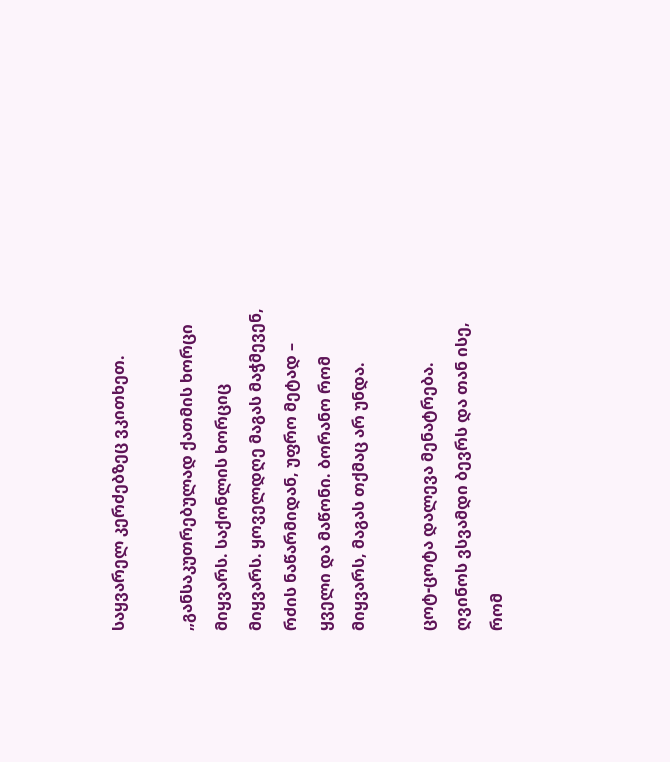საყვარელ კერძებზეც ვკითხეთ.

„განსაკუთრებულად ქათმის ხორცი მიყვარს. საქონლის ხორციც მიყვარს. ყოველდღე მაგას მაჭმევენ, რძის ნაწარმიდან, უფრო მეტად – ყველი და მაწონი. ბორანო რომ მიყვარს, მაგას თქმაც არ უნდა.

ცოტ-ცოტა დალევა მენატრება. ღვინოს ვსვამდი ბევრს და თან ისე, რომ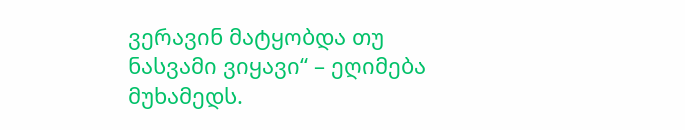ვერავინ მატყობდა თუ ნასვამი ვიყავი“ – ეღიმება მუხამედს.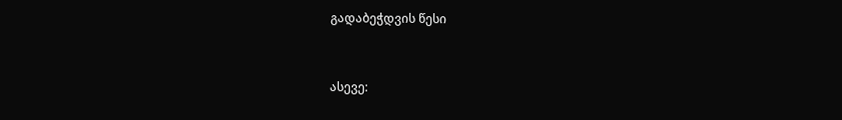გადაბეჭდვის წესი


ასევე: